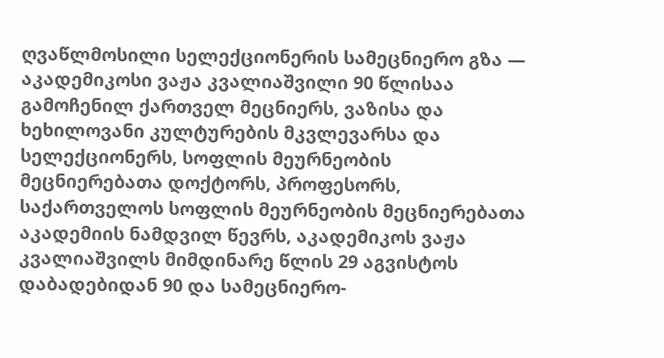ღვაწლმოსილი სელექციონერის სამეცნიერო გზა —
აკადემიკოსი ვაჟა კვალიაშვილი 90 წლისაა
გამოჩენილ ქართველ მეცნიერს, ვაზისა და ხეხილოვანი კულტურების მკვლევარსა და სელექციონერს, სოფლის მეურნეობის მეცნიერებათა დოქტორს, პროფესორს, საქართველოს სოფლის მეურნეობის მეცნიერებათა აკადემიის ნამდვილ წევრს, აკადემიკოს ვაჟა კვალიაშვილს მიმდინარე წლის 29 აგვისტოს დაბადებიდან 90 და სამეცნიერო-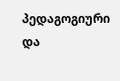პედაგოგიური და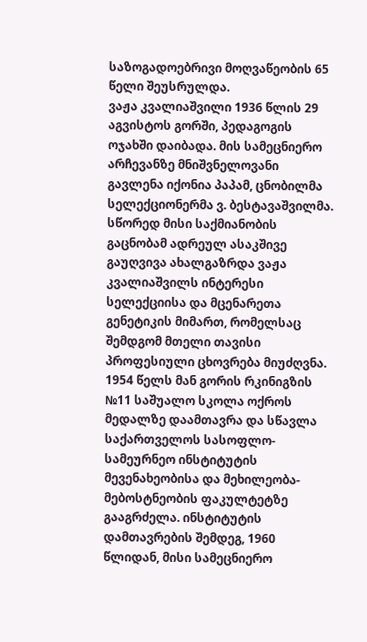საზოგადოებრივი მოღვაწეობის 65 წელი შეუსრულდა.
ვაჟა კვალიაშვილი 1936 წლის 29 აგვისტოს გორში, პედაგოგის ოჯახში დაიბადა. მის სამეცნიერო არჩევანზე მნიშვნელოვანი გავლენა იქონია პაპამ, ცნობილმა სელექციონერმა ვ. ბესტავაშვილმა. სწორედ მისი საქმიანობის გაცნობამ ადრეულ ასაკშივე გაუღვივა ახალგაზრდა ვაჟა კვალიაშვილს ინტერესი სელექციისა და მცენარეთა გენეტიკის მიმართ, რომელსაც შემდგომ მთელი თავისი პროფესიული ცხოვრება მიუძღვნა.
1954 წელს მან გორის რკინიგზის №11 საშუალო სკოლა ოქროს მედალზე დაამთავრა და სწავლა საქართველოს სასოფლო-სამეურნეო ინსტიტუტის მევენახეობისა და მეხილეობა-მებოსტნეობის ფაკულტეტზე გააგრძელა. ინსტიტუტის დამთავრების შემდეგ, 1960 წლიდან, მისი სამეცნიერო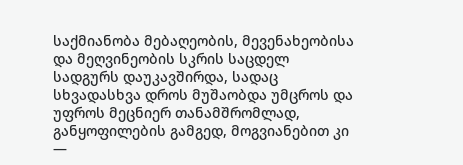საქმიანობა მებაღეობის, მევენახეობისა და მეღვინეობის სკრის საცდელ სადგურს დაუკავშირდა, სადაც სხვადასხვა დროს მუშაობდა უმცროს და უფროს მეცნიერ თანამშრომლად, განყოფილების გამგედ, მოგვიანებით კი —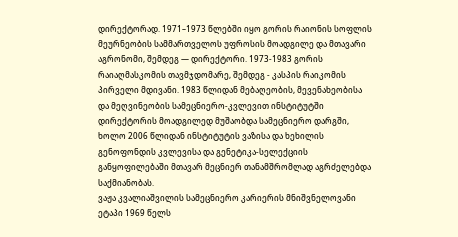დირექტორად. 1971–1973 წლებში იყო გორის რაიონის სოფლის მეურნეობის სამმართველოს უფროსის მოადგილე და მთავარი აგრონომი, შემდეგ — დირექტორი. 1973-1983 გორის რაიაღმასკომის თავმჯდომარე, შემდეგ - კასპის რაიკომის პირველი მდივანი. 1983 წლიდან მებაღეობის, მევენახეობისა და მეღვინეობის სამეცნიერო-კვლევით ინსტიტუტში დირექტორის მოადგილედ მუშაობდა სამეცნიერო დარგში, ხოლო 2006 წლიდან ინსტიტუტის ვაზისა და ხეხილის გენოფონდის კვლევისა და გენეტიკა-სელექციის განყოფილებაში მთავარ მეცნიერ თანამშრომლად აგრძელებდა საქმიანობას.
ვაჟა კვალიაშვილის სამეცნიერო კარიერის მნიშვნელოვანი ეტაპი 1969 წელს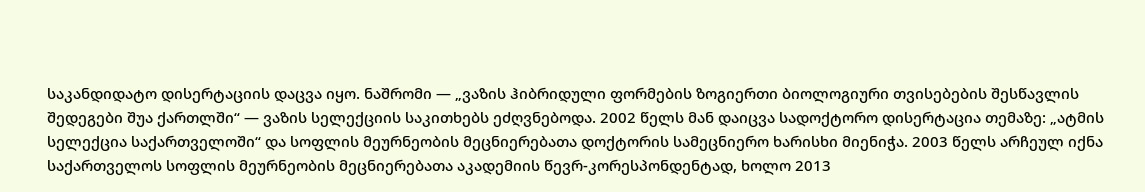საკანდიდატო დისერტაციის დაცვა იყო. ნაშრომი — „ვაზის ჰიბრიდული ფორმების ზოგიერთი ბიოლოგიური თვისებების შესწავლის შედეგები შუა ქართლში“ — ვაზის სელექციის საკითხებს ეძღვნებოდა. 2002 წელს მან დაიცვა სადოქტორო დისერტაცია თემაზე: „ატმის სელექცია საქართველოში“ და სოფლის მეურნეობის მეცნიერებათა დოქტორის სამეცნიერო ხარისხი მიენიჭა. 2003 წელს არჩეულ იქნა საქართველოს სოფლის მეურნეობის მეცნიერებათა აკადემიის წევრ-კორესპონდენტად, ხოლო 2013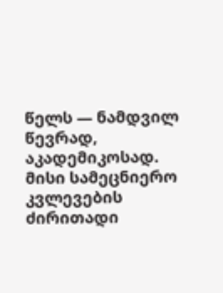წელს — ნამდვილ წევრად, აკადემიკოსად.
მისი სამეცნიერო კვლევების ძირითადი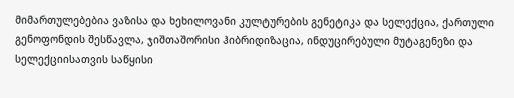მიმართულებებია ვაზისა და ხეხილოვანი კულტურების გენეტიკა და სელექცია, ქართული გენოფონდის შესწავლა, ჯიშთაშორისი ჰიბრიდიზაცია, ინდუცირებული მუტაგენეზი და სელექციისათვის საწყისი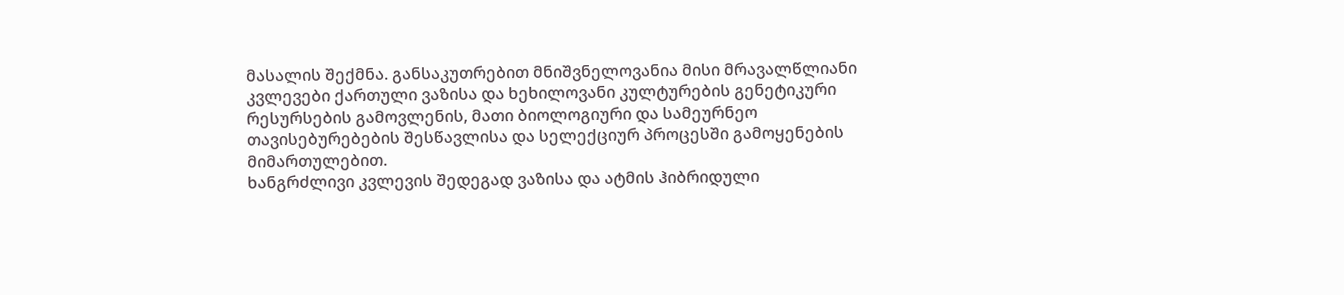მასალის შექმნა. განსაკუთრებით მნიშვნელოვანია მისი მრავალწლიანი კვლევები ქართული ვაზისა და ხეხილოვანი კულტურების გენეტიკური რესურსების გამოვლენის, მათი ბიოლოგიური და სამეურნეო თავისებურებების შესწავლისა და სელექციურ პროცესში გამოყენების მიმართულებით.
ხანგრძლივი კვლევის შედეგად ვაზისა და ატმის ჰიბრიდული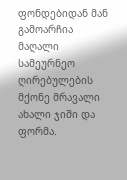ფონდებიდან მან გამოარჩია მაღალი სამეურნეო ღირებულების მქონე მრავალი ახალი ჯიში და ფორმა.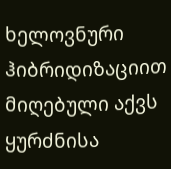ხელოვნური ჰიბრიდიზაციით მიღებული აქვს ყურძნისა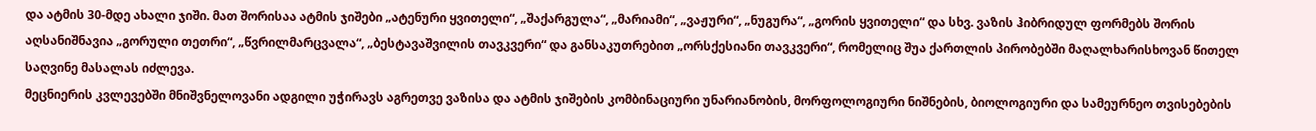და ატმის 30-მდე ახალი ჯიში. მათ შორისაა ატმის ჯიშები „ატენური ყვითელი“, „შაქარგულა“, „მარიამი“, „ვაჟური“, „ნუგურა“, „გორის ყვითელი“ და სხვ. ვაზის ჰიბრიდულ ფორმებს შორის აღსანიშნავია „გორული თეთრი“, „წვრილმარცვალა“, „ბესტავაშვილის თავკვერი“ და განსაკუთრებით „ორსქესიანი თავკვერი“, რომელიც შუა ქართლის პირობებში მაღალხარისხოვან წითელ საღვინე მასალას იძლევა.
მეცნიერის კვლევებში მნიშვნელოვანი ადგილი უჭირავს აგრეთვე ვაზისა და ატმის ჯიშების კომბინაციური უნარიანობის, მორფოლოგიური ნიშნების, ბიოლოგიური და სამეურნეო თვისებების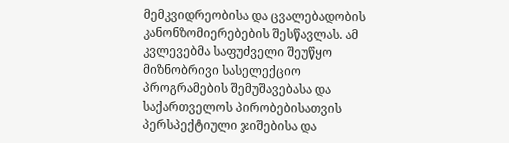მემკვიდრეობისა და ცვალებადობის კანონზომიერებების შესწავლას. ამ კვლევებმა საფუძველი შეუწყო მიზნობრივი სასელექციო პროგრამების შემუშავებასა და საქართველოს პირობებისათვის პერსპექტიული ჯიშებისა და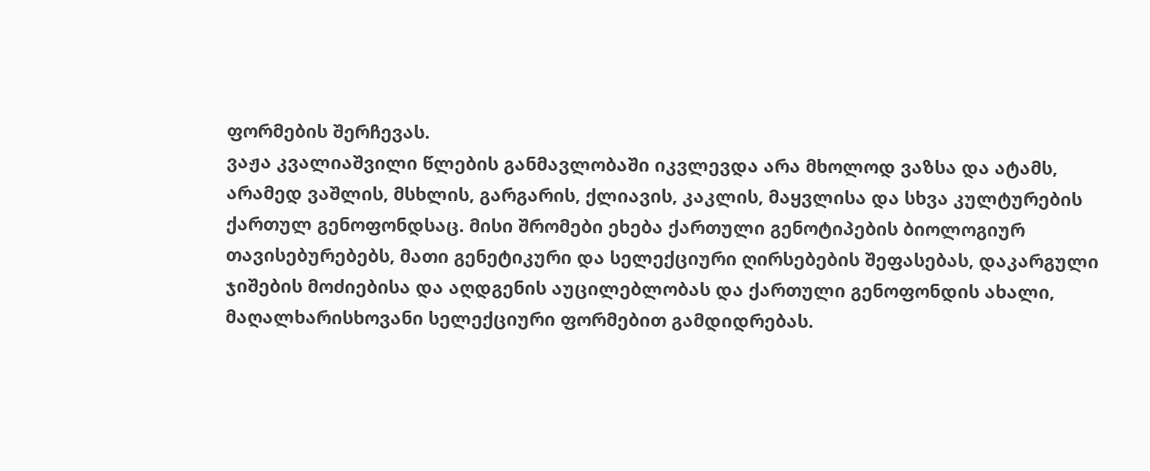ფორმების შერჩევას.
ვაჟა კვალიაშვილი წლების განმავლობაში იკვლევდა არა მხოლოდ ვაზსა და ატამს, არამედ ვაშლის, მსხლის, გარგარის, ქლიავის, კაკლის, მაყვლისა და სხვა კულტურების ქართულ გენოფონდსაც. მისი შრომები ეხება ქართული გენოტიპების ბიოლოგიურ თავისებურებებს, მათი გენეტიკური და სელექციური ღირსებების შეფასებას, დაკარგული ჯიშების მოძიებისა და აღდგენის აუცილებლობას და ქართული გენოფონდის ახალი, მაღალხარისხოვანი სელექციური ფორმებით გამდიდრებას.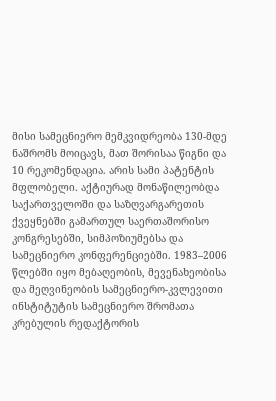მისი სამეცნიერო მემკვიდრეობა 130-მდე ნაშრომს მოიცავს, მათ შორისაა წიგნი და 10 რეკომენდაცია. არის სამი პატენტის მფლობელი. აქტიურად მონაწილეობდა საქართველოში და საზღვარგარეთის ქვეყნებში გამართულ საერთაშორისო კონგრესებში, სიმპოზიუმებსა და სამეცნიერო კონფერენციებში. 1983–2006 წლებში იყო მებაღეობის, მევენახეობისა და მეღვინეობის სამეცნიერო-კვლევითი ინსტიტუტის სამეცნიერო შრომათა კრებულის რედაქტორის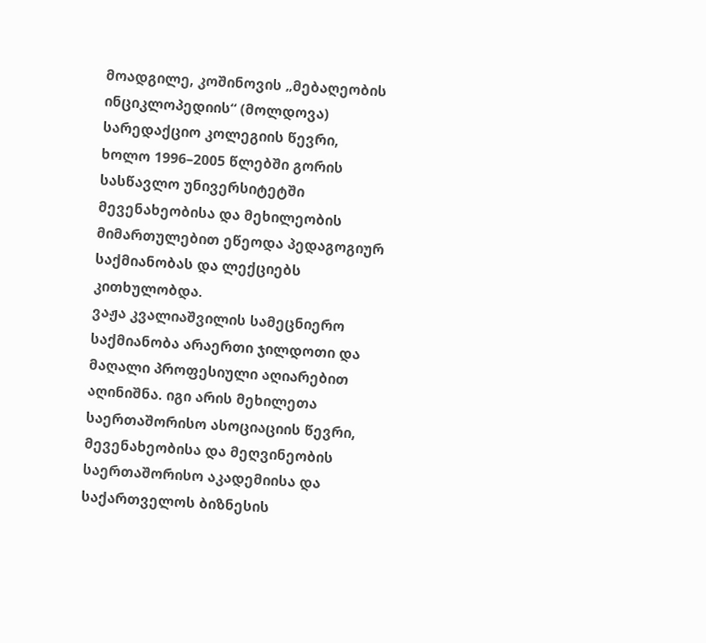მოადგილე, კოშინოვის „მებაღეობის ინციკლოპედიის“ (მოლდოვა) სარედაქციო კოლეგიის წევრი, ხოლო 1996–2005 წლებში გორის სასწავლო უნივერსიტეტში მევენახეობისა და მეხილეობის მიმართულებით ეწეოდა პედაგოგიურ საქმიანობას და ლექციებს კითხულობდა.
ვაჟა კვალიაშვილის სამეცნიერო საქმიანობა არაერთი ჯილდოთი და მაღალი პროფესიული აღიარებით აღინიშნა. იგი არის მეხილეთა საერთაშორისო ასოციაციის წევრი, მევენახეობისა და მეღვინეობის საერთაშორისო აკადემიისა და საქართველოს ბიზნესის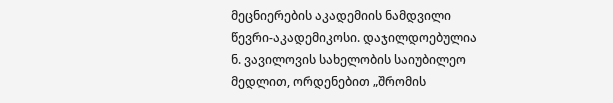მეცნიერების აკადემიის ნამდვილი წევრი-აკადემიკოსი. დაჯილდოებულია ნ. ვავილოვის სახელობის საიუბილეო მედლით, ორდენებით „შრომის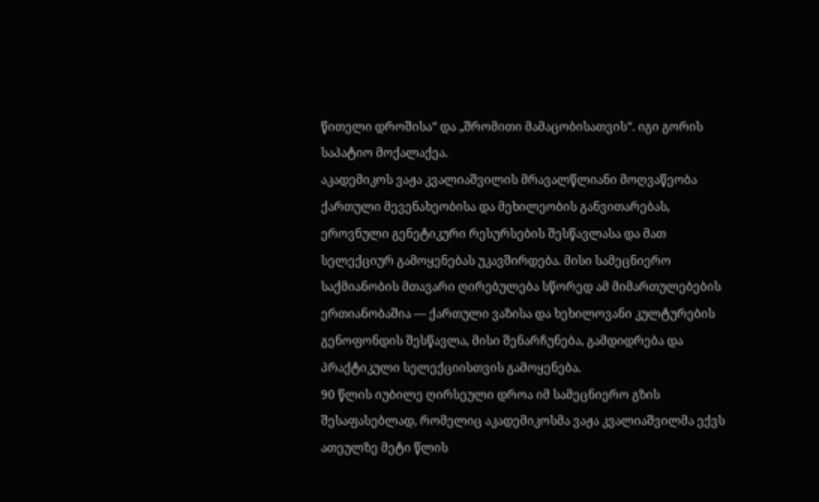წითელი დროშისა“ და „შრომითი მამაცობისათვის“. იგი გორის საპატიო მოქალაქეა.
აკადემიკოს ვაჟა კვალიაშვილის მრავალწლიანი მოღვაწეობა ქართული მევენახეობისა და მეხილეობის განვითარებას, ეროვნული გენეტიკური რესურსების შესწავლასა და მათ სელექციურ გამოყენებას უკავშირდება. მისი სამეცნიერო საქმიანობის მთავარი ღირებულება სწორედ ამ მიმართულებების ერთიანობაშია — ქართული ვაზისა და ხეხილოვანი კულტურების გენოფონდის შესწავლა, მისი შენარჩუნება, გამდიდრება და პრაქტიკული სელექციისთვის გამოყენება.
90 წლის იუბილე ღირსეული დროა იმ სამეცნიერო გზის შესაფასებლად, რომელიც აკადემიკოსმა ვაჟა კვალიაშვილმა ექვს ათეულზე მეტი წლის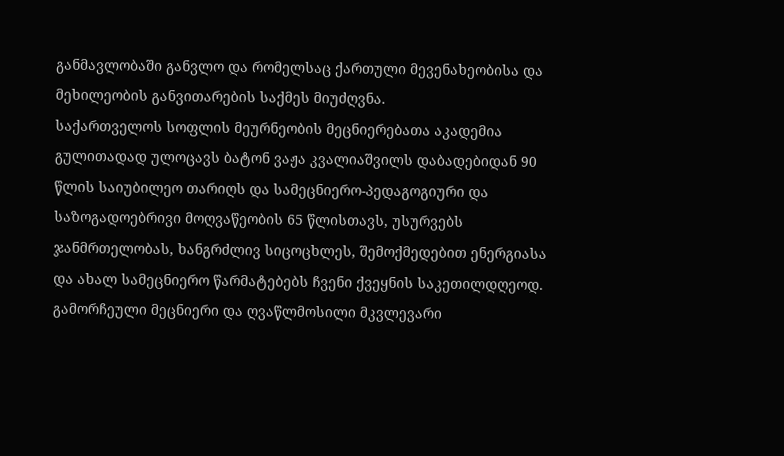განმავლობაში განვლო და რომელსაც ქართული მევენახეობისა და მეხილეობის განვითარების საქმეს მიუძღვნა.
საქართველოს სოფლის მეურნეობის მეცნიერებათა აკადემია გულითადად ულოცავს ბატონ ვაჟა კვალიაშვილს დაბადებიდან 90 წლის საიუბილეო თარიღს და სამეცნიერო-პედაგოგიური და საზოგადოებრივი მოღვაწეობის 65 წლისთავს, უსურვებს ჯანმრთელობას, ხანგრძლივ სიცოცხლეს, შემოქმედებით ენერგიასა და ახალ სამეცნიერო წარმატებებს ჩვენი ქვეყნის საკეთილდღეოდ.
გამორჩეული მეცნიერი და ღვაწლმოსილი მკვლევარი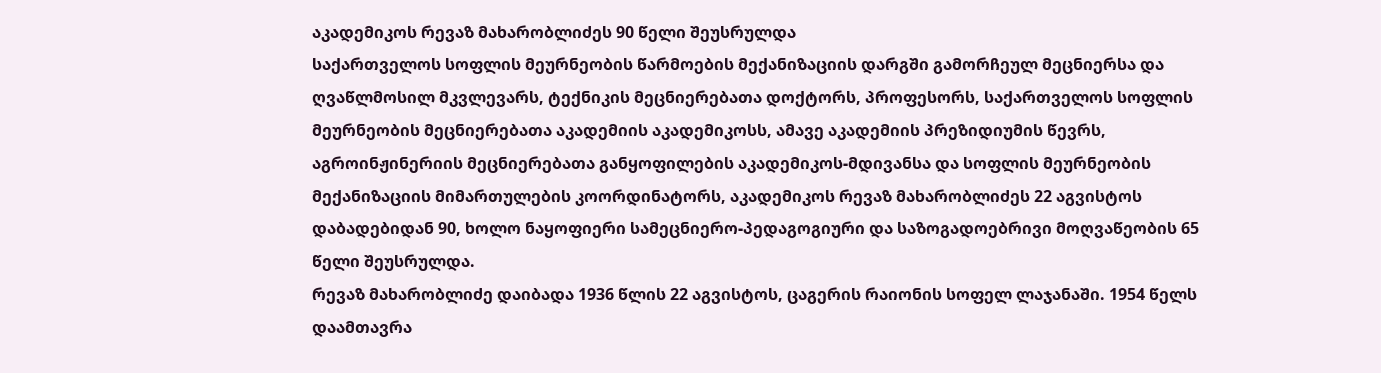აკადემიკოს რევაზ მახარობლიძეს 90 წელი შეუსრულდა
საქართველოს სოფლის მეურნეობის წარმოების მექანიზაციის დარგში გამორჩეულ მეცნიერსა და ღვაწლმოსილ მკვლევარს, ტექნიკის მეცნიერებათა დოქტორს, პროფესორს, საქართველოს სოფლის მეურნეობის მეცნიერებათა აკადემიის აკადემიკოსს, ამავე აკადემიის პრეზიდიუმის წევრს, აგროინჟინერიის მეცნიერებათა განყოფილების აკადემიკოს-მდივანსა და სოფლის მეურნეობის მექანიზაციის მიმართულების კოორდინატორს, აკადემიკოს რევაზ მახარობლიძეს 22 აგვისტოს დაბადებიდან 90, ხოლო ნაყოფიერი სამეცნიერო-პედაგოგიური და საზოგადოებრივი მოღვაწეობის 65 წელი შეუსრულდა.
რევაზ მახარობლიძე დაიბადა 1936 წლის 22 აგვისტოს, ცაგერის რაიონის სოფელ ლაჯანაში. 1954 წელს დაამთავრა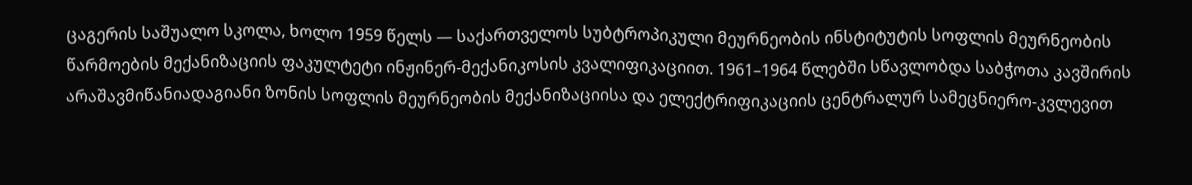ცაგერის საშუალო სკოლა, ხოლო 1959 წელს — საქართველოს სუბტროპიკული მეურნეობის ინსტიტუტის სოფლის მეურნეობის წარმოების მექანიზაციის ფაკულტეტი ინჟინერ-მექანიკოსის კვალიფიკაციით. 1961–1964 წლებში სწავლობდა საბჭოთა კავშირის არაშავმიწანიადაგიანი ზონის სოფლის მეურნეობის მექანიზაციისა და ელექტრიფიკაციის ცენტრალურ სამეცნიერო-კვლევით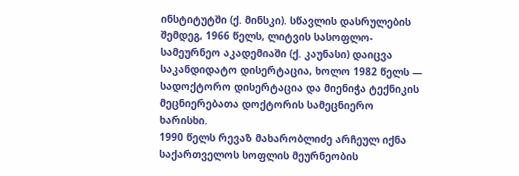ინსტიტუტში (ქ. მინსკი). სწავლის დასრულების შემდეგ, 1966 წელს, ლიტვის სასოფლო-სამეურნეო აკადემიაში (ქ. კაუნასი) დაიცვა საკანდიდატო დისერტაცია, ხოლო 1982 წელს — სადოქტორო დისერტაცია და მიენიჭა ტექნიკის მეცნიერებათა დოქტორის სამეცნიერო ხარისხი.
1990 წელს რევაზ მახარობლიძე არჩეულ იქნა საქართველოს სოფლის მეურნეობის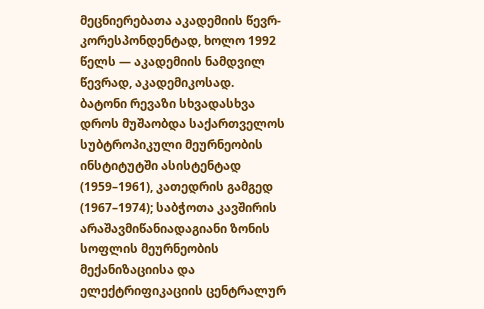მეცნიერებათა აკადემიის წევრ-კორესპონდენტად, ხოლო 1992 წელს — აკადემიის ნამდვილ წევრად, აკადემიკოსად.
ბატონი რევაზი სხვადასხვა დროს მუშაობდა საქართველოს სუბტროპიკული მეურნეობის ინსტიტუტში ასისტენტად (1959–1961), კათედრის გამგედ (1967–1974); საბჭოთა კავშირის არაშავმიწანიადაგიანი ზონის სოფლის მეურნეობის მექანიზაციისა და ელექტრიფიკაციის ცენტრალურ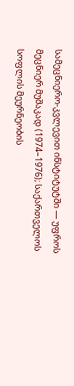სამეცნიერო-კვლევით ინსტიტუტში — უფროს მეცნიერ მუშაკად (1974–1976); საქართველოს სოფლის მეურნეობის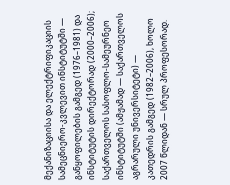მექანიზაციისა და ელექტრიფიკაციის სამეცნიერო-კვლევით ინსტიტუტში — განყოფილების გამგედ (1976–1981) და ინსტიტუტის დირექტორად (2000–2006); საქართველოს სასოფლო-სამეურნეო ინსტიტუტში (ამჟამად — საქართველოს აგრარული უნივერსიტეტი) — კათედრის გამგედ (1982–2006), ხოლო 2007 წლიდან — სრულ პროფესორად.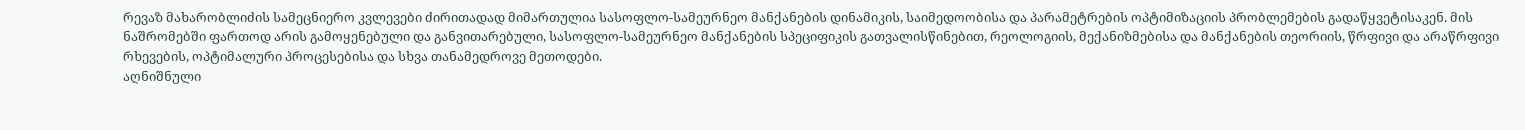რევაზ მახარობლიძის სამეცნიერო კვლევები ძირითადად მიმართულია სასოფლო-სამეურნეო მანქანების დინამიკის, საიმედოობისა და პარამეტრების ოპტიმიზაციის პრობლემების გადაწყვეტისაკენ. მის ნაშრომებში ფართოდ არის გამოყენებული და განვითარებული, სასოფლო-სამეურნეო მანქანების სპეციფიკის გათვალისწინებით, რეოლოგიის, მექანიზმებისა და მანქანების თეორიის, წრფივი და არაწრფივი რხევების, ოპტიმალური პროცესებისა და სხვა თანამედროვე მეთოდები.
აღნიშნული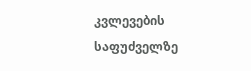კვლევების საფუძველზე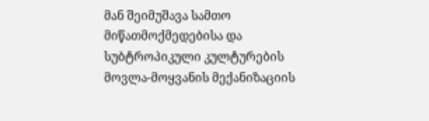მან შეიმუშავა სამთო მიწათმოქმედებისა და სუბტროპიკული კულტურების მოვლა-მოყვანის მექანიზაციის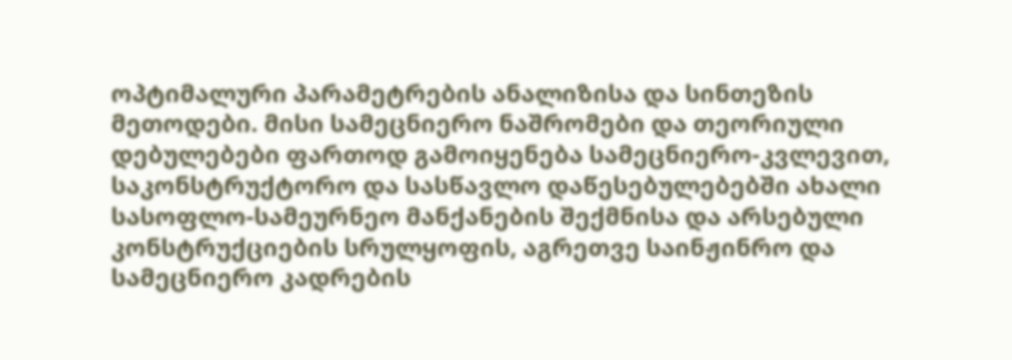ოპტიმალური პარამეტრების ანალიზისა და სინთეზის მეთოდები. მისი სამეცნიერო ნაშრომები და თეორიული დებულებები ფართოდ გამოიყენება სამეცნიერო-კვლევით, საკონსტრუქტორო და სასწავლო დაწესებულებებში ახალი სასოფლო-სამეურნეო მანქანების შექმნისა და არსებული კონსტრუქციების სრულყოფის, აგრეთვე საინჟინრო და სამეცნიერო კადრების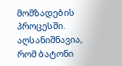მომზადების პროცესში.
აღსანიშნავია, რომ ბატონი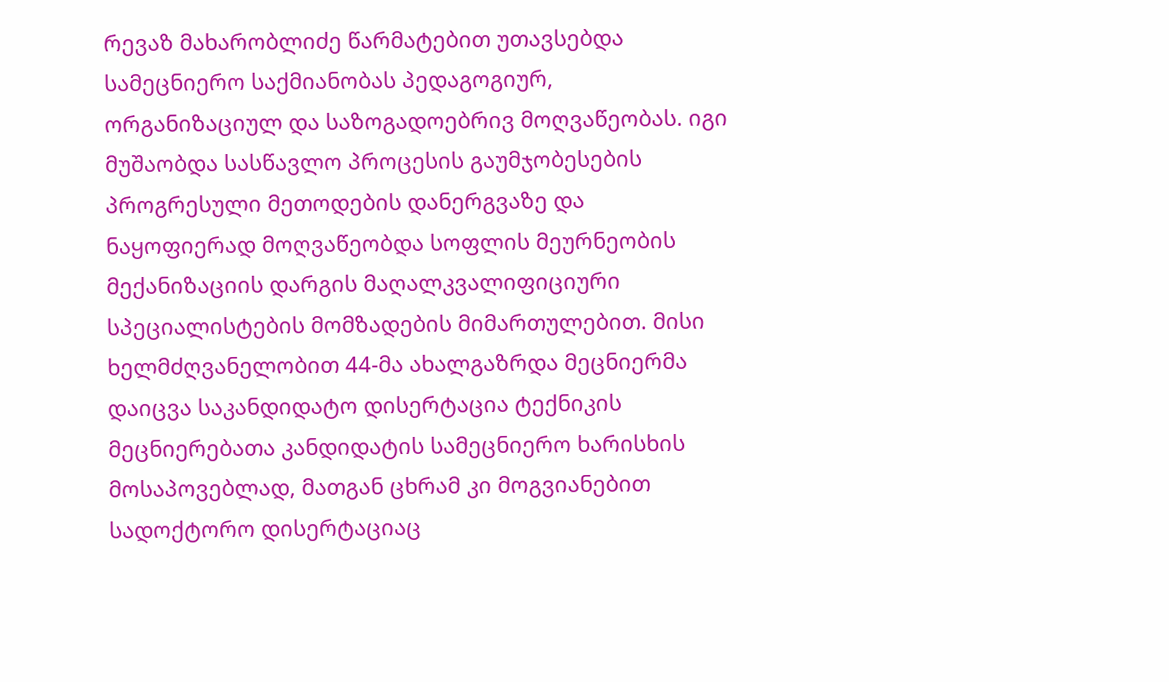რევაზ მახარობლიძე წარმატებით უთავსებდა სამეცნიერო საქმიანობას პედაგოგიურ, ორგანიზაციულ და საზოგადოებრივ მოღვაწეობას. იგი მუშაობდა სასწავლო პროცესის გაუმჯობესების პროგრესული მეთოდების დანერგვაზე და ნაყოფიერად მოღვაწეობდა სოფლის მეურნეობის მექანიზაციის დარგის მაღალკვალიფიციური სპეციალისტების მომზადების მიმართულებით. მისი ხელმძღვანელობით 44-მა ახალგაზრდა მეცნიერმა დაიცვა საკანდიდატო დისერტაცია ტექნიკის მეცნიერებათა კანდიდატის სამეცნიერო ხარისხის მოსაპოვებლად, მათგან ცხრამ კი მოგვიანებით სადოქტორო დისერტაციაც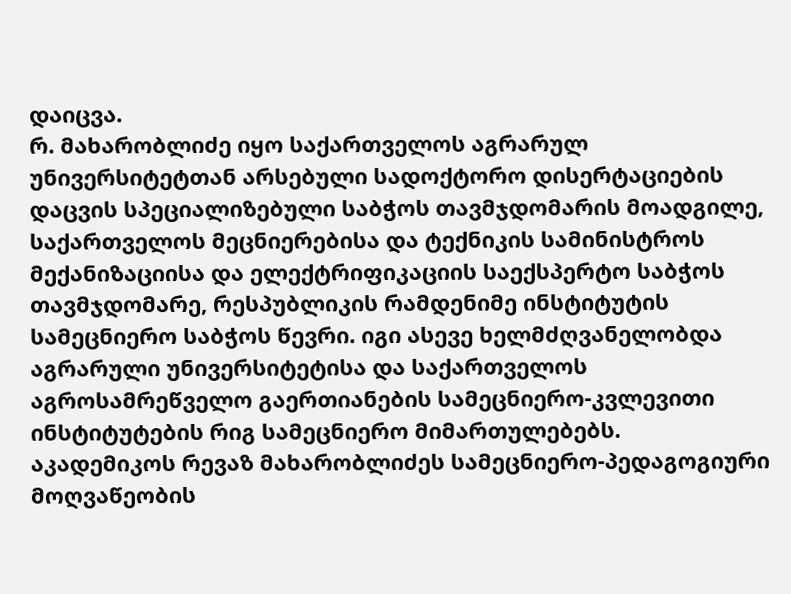დაიცვა.
რ. მახარობლიძე იყო საქართველოს აგრარულ უნივერსიტეტთან არსებული სადოქტორო დისერტაციების დაცვის სპეციალიზებული საბჭოს თავმჯდომარის მოადგილე, საქართველოს მეცნიერებისა და ტექნიკის სამინისტროს მექანიზაციისა და ელექტრიფიკაციის საექსპერტო საბჭოს თავმჯდომარე, რესპუბლიკის რამდენიმე ინსტიტუტის სამეცნიერო საბჭოს წევრი. იგი ასევე ხელმძღვანელობდა აგრარული უნივერსიტეტისა და საქართველოს აგროსამრეწველო გაერთიანების სამეცნიერო-კვლევითი ინსტიტუტების რიგ სამეცნიერო მიმართულებებს.
აკადემიკოს რევაზ მახარობლიძეს სამეცნიერო-პედაგოგიური მოღვაწეობის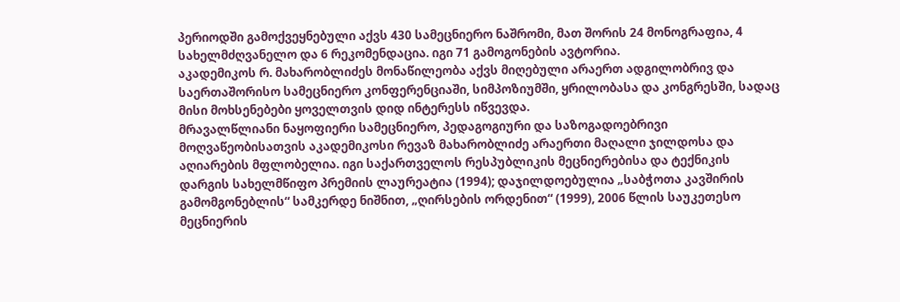პერიოდში გამოქვეყნებული აქვს 430 სამეცნიერო ნაშრომი, მათ შორის 24 მონოგრაფია, 4 სახელმძღვანელო და 6 რეკომენდაცია. იგი 71 გამოგონების ავტორია.
აკადემიკოს რ. მახარობლიძეს მონაწილეობა აქვს მიღებული არაერთ ადგილობრივ და საერთაშორისო სამეცნიერო კონფერენციაში, სიმპოზიუმში, ყრილობასა და კონგრესში, სადაც მისი მოხსენებები ყოველთვის დიდ ინტერესს იწვევდა.
მრავალწლიანი ნაყოფიერი სამეცნიერო, პედაგოგიური და საზოგადოებრივი მოღვაწეობისათვის აკადემიკოსი რევაზ მახარობლიძე არაერთი მაღალი ჯილდოსა და აღიარების მფლობელია. იგი საქართველოს რესპუბლიკის მეცნიერებისა და ტექნიკის დარგის სახელმწიფო პრემიის ლაურეატია (1994); დაჯილდოებულია „საბჭოთა კავშირის გამომგონებლის“ სამკერდე ნიშნით, „ღირსების ორდენით“ (1999), 2006 წლის საუკეთესო მეცნიერის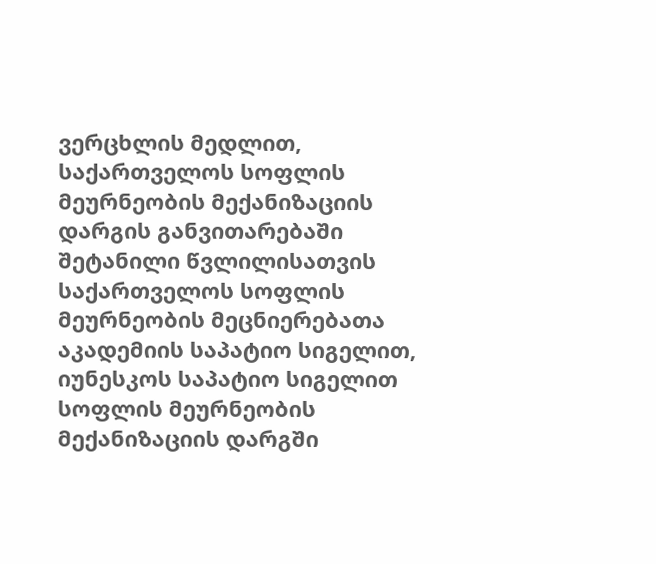ვერცხლის მედლით, საქართველოს სოფლის მეურნეობის მექანიზაციის დარგის განვითარებაში შეტანილი წვლილისათვის საქართველოს სოფლის მეურნეობის მეცნიერებათა აკადემიის საპატიო სიგელით, იუნესკოს საპატიო სიგელით სოფლის მეურნეობის მექანიზაციის დარგში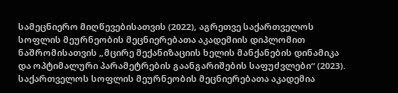სამეცნიერო მიღწევებისათვის (2022), აგრეთვე საქართველოს სოფლის მეურნეობის მეცნიერებათა აკადემიის დიპლომით ნაშრომისათვის „მცირე მექანიზაციის ხელის მანქანების დინამიკა და ოპტიმალური პარამეტრების გაანგარიშების საფუძვლები“ (2023).
საქართველოს სოფლის მეურნეობის მეცნიერებათა აკადემია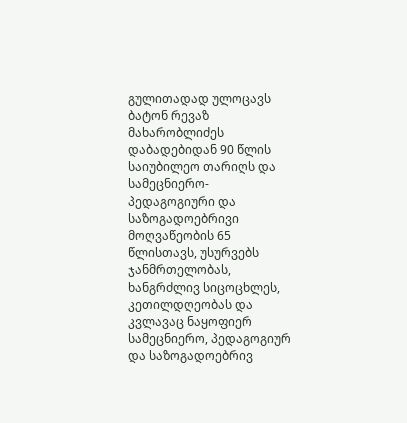გულითადად ულოცავს ბატონ რევაზ მახარობლიძეს დაბადებიდან 90 წლის საიუბილეო თარიღს და სამეცნიერო-პედაგოგიური და საზოგადოებრივი მოღვაწეობის 65 წლისთავს, უსურვებს ჯანმრთელობას, ხანგრძლივ სიცოცხლეს, კეთილდღეობას და კვლავაც ნაყოფიერ სამეცნიერო, პედაგოგიურ და საზოგადოებრივ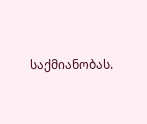საქმიანობას.